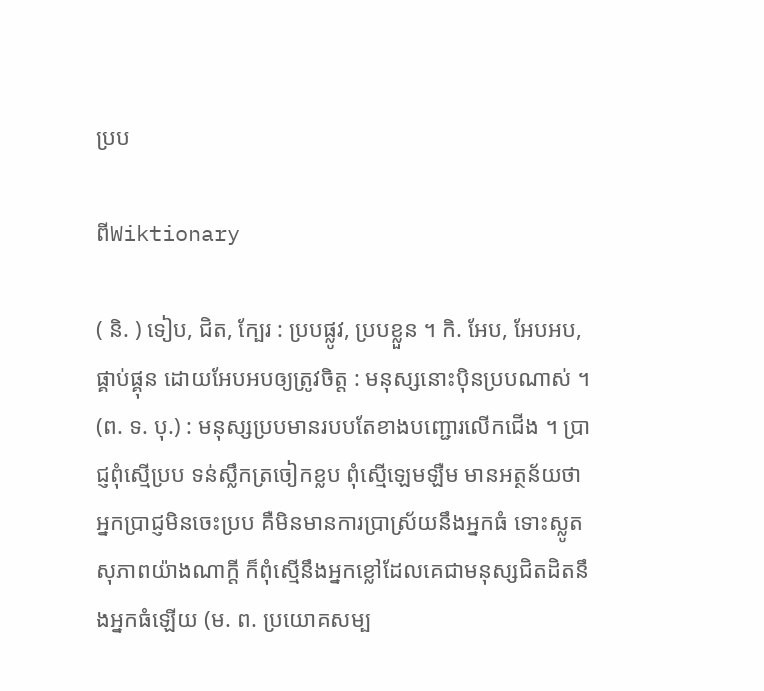ប្រប

ពីWiktionary

( និ. ) ទៀប, ជិត, ក្បែរ : ប្របផ្លូវ, ប្របខ្លួន ។ កិ. អែប, អែបអប, ផ្គាប់ផ្គុន ដោយអែបអបឲ្យត្រូវចិត្ត : មនុស្សនោះប៉ិនប្របណាស់ ។ (ព. ទ. បុ.) : មនុស្សប្របមានរបបតែខាងបញ្ជោរលើកជើង ។ ប្រាជ្ញពុំស្មើប្រប ទន់ស្លឹកត្រចៀកខ្លប ពុំស្មើឡេមឡឺម មានអត្ថន័យថា អ្នកប្រាជ្ញមិនចេះប្រប គឺមិនមានការបា្រស្រ័យនឹងអ្នកធំ ទោះស្លូតសុភាពយ៉ាងណាក្ដី ក៏ពុំស្មើនឹងអ្នកខ្លៅដែលគេជាមនុស្សជិតដិតនឹងអ្នកធំឡើយ (ម. ព. ប្រយោគសម្ប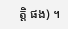ត្តិ ផង) ។